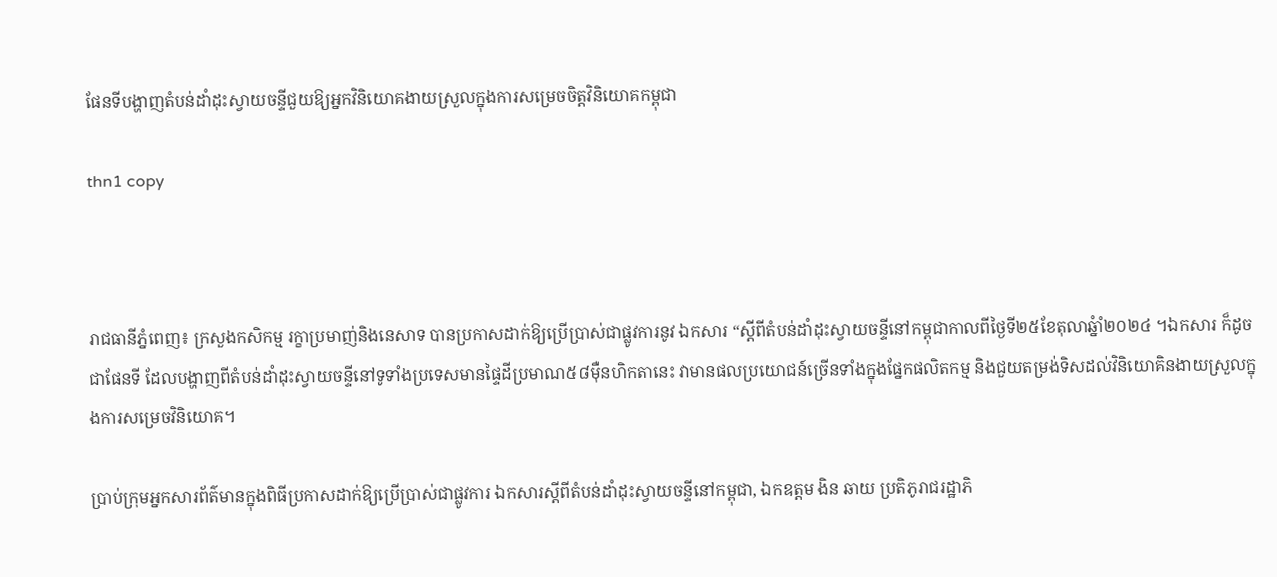ផែនទីបង្ហាញតំបន់ដាំដុះស្វាយចន្ទីជួយឱ្យអ្នកវិនិយោគងាយស្រួលក្នុងការសម្រេចចិត្តវិនិយោគកម្ពុជា

thn1 copy



រាជធានីភ្នំពេញ៖ ក្រសួងកសិកម្ម រក្ខាប្រមាញ់និងនេសាទ បានប្រកាសដាក់ឱ្យប្រើប្រាស់ជាផ្លូវការនូវ ឯកសារ “ស្តីពីតំបន់ដាំដុះស្វាយចន្ទីនៅកម្ពុជាកាលពីថ្ងៃទី២៥ខែតុលាឆ្នំាំ២០២៤ ។ឯកសារ ក៏ដូចជាផែនទី ដែលបង្ហាញពីតំបន់ដាំដុះស្វាយចន្ទីនៅទូទាំងប្រទេសមានផ្ទៃដីប្រមាណ៥៨ម៉ឺនហិកតានេះ វាមានផលប្រយោជន៍ច្រើនទាំងក្នុងផ្នែកផលិតកម្ម និងជួយតម្រង់ទិសដល់វិនិយោគិនងាយស្រួលក្នុងការសម្រេចវិនិយោគ។

ប្រាប់ក្រុមអ្នកសារព័ត៌មានក្នុងពិធីប្រកាសដាក់ឱ្យប្រើប្រាស់ជាផ្លូវការ ឯកសារស្តីពីតំបន់ដាំដុះស្វាយចន្ទីនៅកម្ពុជា, ឯកឧត្តម ងិន ឆាយ ប្រតិភូរាជរដ្ឋាភិ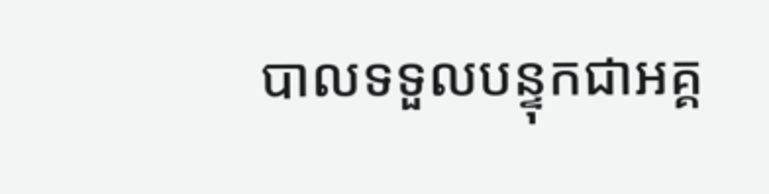បាលទទួលបន្ទុកជាអគ្គ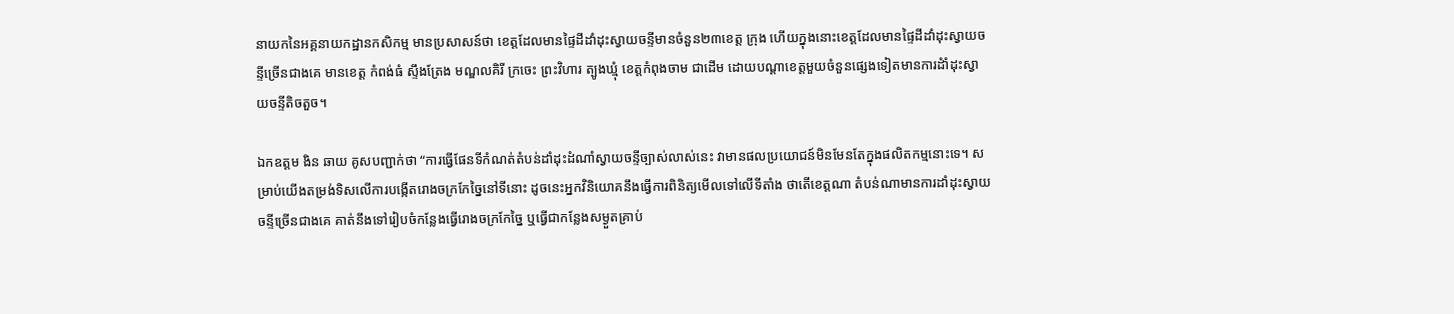នាយកនៃអគ្គនាយកដ្ឋានកសិកម្ម មានប្រសាសន៍ថា ខេត្តដែលមានផ្ទៃដីដាំដុះស្វាយចន្ទីមានចំនួន២៣ខេត្ត ក្រុង ហើយក្នុងនោះខេត្តដែលមានផ្ទៃដីដាំដុះស្វាយចន្ទីច្រើនជាងគេ មានខេត្ត កំពង់ធំ ស្ទឹងត្រែង មណ្ឌលគិរី ក្រចេះ ព្រះវិហារ ត្បូងឃ្មុំ ខេត្តកំពុងចាម ជាដើម ដោយបណ្តាខេត្តមួយចំនួនផ្សេងទៀតមានការដំាំដុះស្វាយចន្ទីតិចតួច។

ឯកឧត្តម ងិន ឆាយ គូសបញ្ជាក់ថា “ការធ្វើផែនទីកំណត់តំបន់ដាំដុះដំណាំស្វាយចន្ទីច្បាស់លាស់នេះ វាមានផលប្រយោជន៍មិនមែនតែក្នុងផលិតកម្មនោះទេ។ សម្រាប់យើងតម្រង់ទិសលើការបង្កើតរោងចក្រកែច្នៃនៅទីនោះ ដូចនេះអ្នកវិនិយោគនឹងធ្វើការពិនិត្យមើលទៅលើទីតាំង ថាតើខេត្តណា តំបន់ណាមានការដាំដុះស្វាយចន្ទីច្រើនជាងគេ គាត់នឹងទៅរៀបចំកន្លែងធ្វើរោងចក្រកែច្នៃ ឬធ្វើជាកន្លែងសម្ងួតគ្រាប់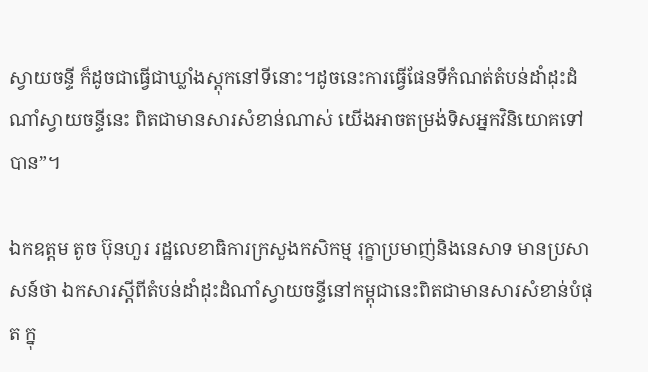ស្វាយចន្ទី ក៏ដូចជាធ្វើជាឃ្លាំងស្តុកនៅទីនោះ។ដូចនេះការធ្វើផែនទីកំណត់តំបន់ដាំដុះដំណាំស្វាយចន្ទីនេះ ពិតជាមានសារសំខាន់ណាស់ យើងអាចតម្រង់ទិសអ្នកវិនិយោគទៅបាន”។

ឯកឧត្តម តូច ប៊ុនហួរ រដ្ឋលេខាធិការក្រសួងកសិកម្ម រុក្ខាប្រមាញ់និងនេសាទ មានប្រសាសន៍ថា ឯកសារស្តីពីតំបន់ដាំដុះដំណាំស្វាយចន្ទីនៅកម្ពុជានេះពិតជាមានសារសំខាន់បំផុត ក្នុ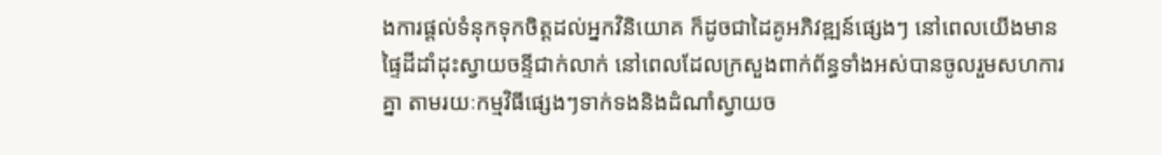ងការផ្តល់ទំនុកទុកចិត្តដល់អ្នកវិនិយោគ ក៏ដូចជាដៃគូអភិវឌ្ឍន៍ផ្សេងៗ នៅពេលយើងមានផ្ទៃដីដាំដុះស្វាយចន្ទីជាក់លាក់ នៅពេលដែលក្រសួងពាក់ព័ន្ធទាំងអស់បានចូលរួមសហការគ្នា តាមរយៈកម្មវិធីផ្សេងៗទាក់ទងនិងដំណាំស្វាយច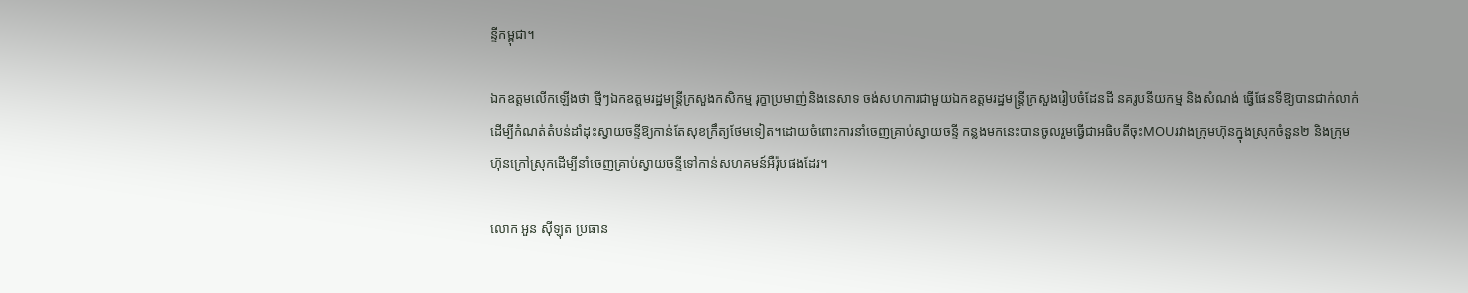ន្ទីកម្ពុជា។

ឯកឧត្តមលើកឡើងថា ថ្មីៗឯកឧត្តមរដ្ឋមន្ត្រីក្រសួងកសិកម្ម រុក្ខាប្រមាញ់និងនេសាទ ចង់សហការជាមួយឯកឧត្តមរដ្ឋមន្ត្រីក្រសួងរៀបចំដែនដី នគរូបនីយកម្ម និងសំណង់ ធ្វើផែនទីឱ្យបានជាក់លាក់ដើម្បីកំណត់តំបន់ដាំដុះស្វាយចន្ទីឱ្យកាន់តែសុខក្រឹត្យថែមទៀត។ដោយចំពោះការនាំចេញគ្រាប់ស្វាយចន្ទី កន្លងមកនេះបានចូលរួមធ្វើជាអធិបតីចុះMOUរវាងក្រុមហ៊ុនក្នុងស្រុកចំនួន២ និងក្រុមហ៊ុនក្រៅស្រុកដើម្បីនាំចេញគ្រាប់ស្វាយចន្ទីទៅកាន់សហគមន៍អឺរ៉ុបផងដែរ។

លោក អួន ស៊ីឡុត ប្រធាន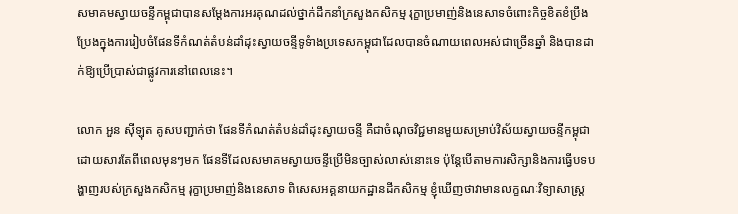សមាគមស្វាយចន្ទីកម្ពុជាបានសម្តែងការអរគុណដល់ថ្នាក់ដឹកនាំក្រសួងកសិកម្ម រុក្ខាប្រមាញ់និងនេសាទចំពោះកិច្ចខិតខំប្រឹងប្រែងក្នុងការរៀបចំផែនទីកំណត់តំបន់ដាំដុះស្វាយចន្ទីទូទំាងប្រទេសកម្ពុជាដែលបានចំណាយពេលអស់ជាច្រើនឆ្នាំ និងបានដាក់ឱ្យប្រើប្រាស់ជាផ្លូវការនៅពេលនេះ។

លោក អួន ស៊ីឡុត គូសបញ្ជាក់ថា ផែនទីកំណត់តំបន់ដាំដុះស្វាយចន្ទី គឺជាចំណុចវិជ្ជមានមួយសម្រាប់វិស័យស្វាយចន្ទីកម្ពុជា ដោយសារតែពីពេលមុនៗមក ផែនទីដែលសមាគមស្វាយចន្ទីប្រើមិនច្បាស់លាស់នោះទេ ប៉ុន្តែបើតាមការសិក្សានិងការធ្វើបទបង្ហាញរបស់ក្រសួងកសិកម្ម រុក្ខាប្រមាញ់និងនេសាទ ពិសេសអគ្គនាយកដ្ឋានដីកសិកម្ម ខ្ញុំឃើញថាវាមានលក្ខណៈវិទ្យាសាស្ត្រ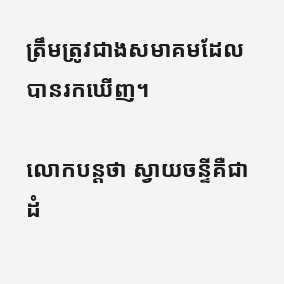ត្រឹមត្រូវជាងសមាគមដែលបានរកឃើញ។

លោកបន្តថា ស្វាយចន្ទីគឺជាដំ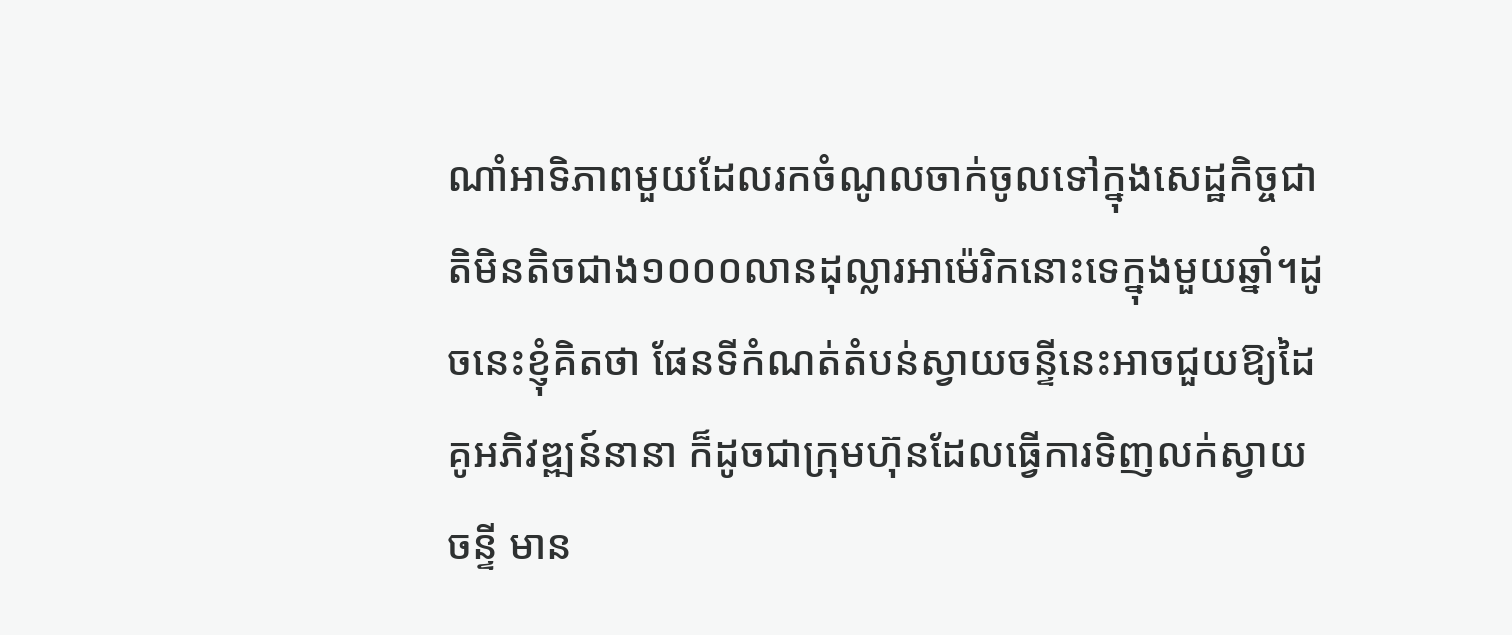ណាំអាទិភាពមួយដែលរកចំណូលចាក់ចូលទៅក្នុងសេដ្ឋកិច្ចជាតិមិនតិចជាង១០០០លានដុល្លារអាម៉េរិកនោះទេក្នុងមួយឆ្នាំ។ដូចនេះខ្ញុំគិតថា ផែនទីកំណត់តំបន់ស្វាយចន្ទីនេះអាចជួយឱ្យដៃគូអភិវឌ្ឍន៍នានា ក៏ដូចជាក្រុមហ៊ុនដែលធ្វើការទិញលក់ស្វាយចន្ទី មាន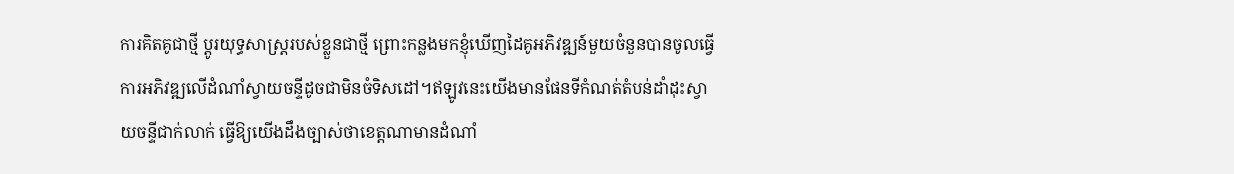ការគិតគូជាថ្មី ប្តូរយុទ្ធសាស្ត្ររបស់ខ្លួនជាថ្មី ព្រោះកន្លងមកខ្ញុំឃើញដៃគូអភិវឌ្ឍន៍មួយចំនួនបានចូលធ្វើការអភិវឌ្ឍលើដំណាំស្វាយចន្ទីដូចជាមិនចំទិសដៅ។ឥឡូវនេះយើងមានផែនទីកំណត់តំបន់ដាំដុះស្វាយចន្ទីជាក់លាក់ ធ្វើឱ្យយើងដឹងច្បាស់ថាខេត្តណាមានដំណាំ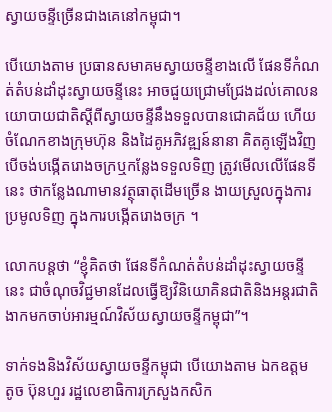ស្វាយចន្ទីច្រើនជាងគេនៅកម្ពុជា។

បើយោងតាម ប្រធានសមាគមស្វាយចន្ទីខាងលើ ផែនទីកំណត់តំបន់ដាំដុះស្វាយចន្ទីនេះ អាចជួយជ្រោមជ្រែងដល់គោលនយោបាយជាតិស្តីពីស្វាយចន្ទីនឹងទទួលបានជោគជ័យ ហើយចំណែកខាងក្រុមហ៊ុន និងដៃគូអភិវឌ្ឍន៍នានា គិតគូឡើងវិញ បើចង់បង្កើតរោងចក្រឬកន្លែងទទួលទិញ ត្រូវមើលលើផែនទីនេះ ថាកន្លែងណាមានវត្ថុធាតុដើមច្រើន ងាយស្រួលក្នុងការប្រមូលទិញ ក្នុងការបង្កើតរោងចក្រ ។

លោកបន្តថា “ខ្ញុំគិតថា ផែនទីកំណត់តំបន់ដាំដុះស្វាយចន្ទីនេះ ជាចំណុចវិជ្ជមានដែលធ្វើឱ្យវិនិយោគិនជាតិនិងអន្តរជាតិ ងាកមកចាប់អារម្មណ៍វិស័យស្វាយចន្ទីកម្ពុជា”។

ទាក់ទងនិងវិស័យស្វាយចន្ទីកម្ពុជា បើយោងតាម ឯកឧត្តម តូច ប៊ុនហួរ រដ្ឋលេខាធិការក្រសួងកសិក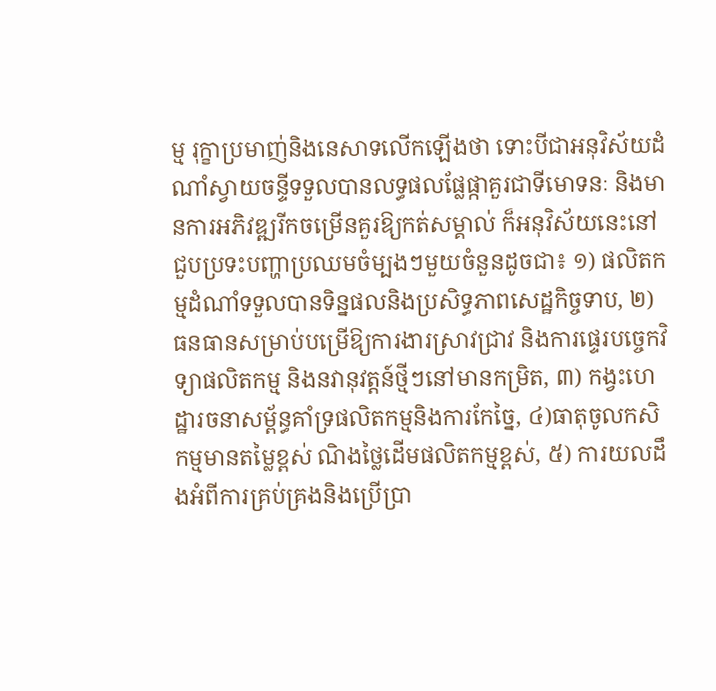ម្ម រុក្ខាប្រមាញ់និងនេសាទលើកឡើងថា ទោះបីជាអនុវិស័យដំណាំស្វាយចន្ទីទទួលបានលទ្ធផលផ្លែផ្កាគួរជាទីមោទនៈ និងមានការអភិវឌ្ឍរីកចម្រើនគួរឱ្យកត់សម្គាល់ ក៏អនុវិស័យនេះនៅជួបប្រទះបញ្ហាប្រឈមចំម្បងៗមួយចំនួនដូចជា៖ ១) ផលិតកម្មដំណាំទទួលបានទិន្នផលនិងប្រសិទ្ធភាពសេដ្ឋកិច្ចទាប, ២) ធនធានសម្រាប់បម្រើឱ្យការងារស្រាវជ្រាវ និងការផ្ទេរបច្ចេកវិទ្យាផលិតកម្ម និងនវានុវត្តន៍ថ្មីៗនៅមានកម្រិត, ៣) កង្វះហេដ្ឋារចនាសម្ព័ន្ធគាំទ្រផលិតកម្មនិងការកែច្នៃ, ៤)ធាតុចូលកសិកម្មមានតម្លៃខ្ពស់ ណិងថ្លៃដើមផលិតកម្មខ្ពស់, ៥) ការយលដឹងអំពីការគ្រប់គ្រងនិងប្រើប្រា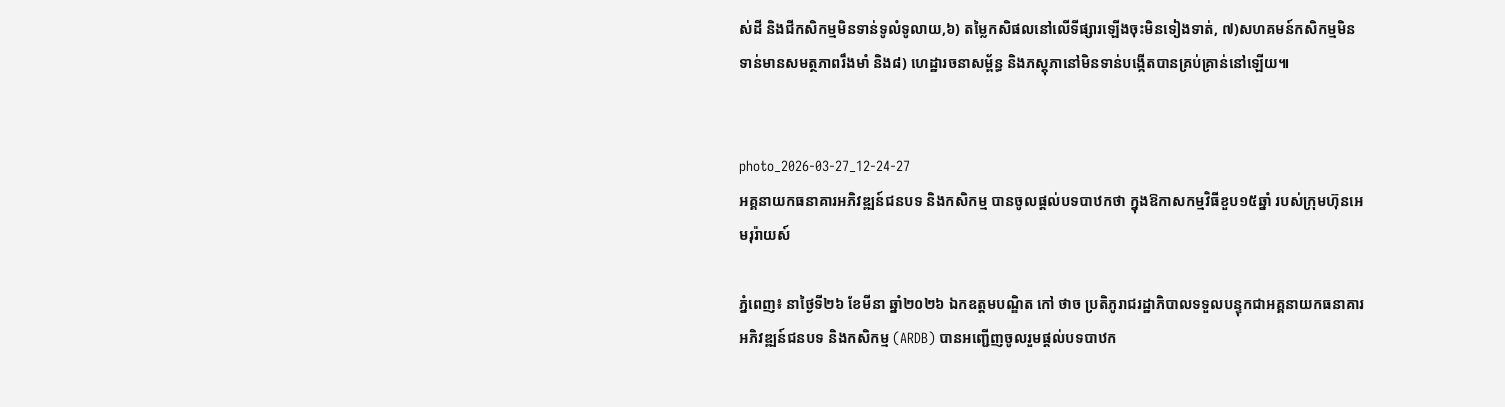ស់ដី និងជីកសិកម្មមិនទាន់ទូលំទូលាយ,៦) តម្លៃកសិផលនៅលើទីផ្សារឡើងចុះមិនទៀងទាត់, ៧)សហគមន៍កសិកម្មមិនទាន់មានសមត្ថភាពរឹងមាំ និង៨) ហេដ្ឋារចនាសម្ព័ន្ធ និងភស្តុភានៅមិនទាន់បង្កើតបានគ្រប់គ្រាន់នៅឡើយ៕


photo_2026-03-27_12-24-27
អគ្គនាយកធនាគារអភិវឌ្ឍន៍ជនបទ និងកសិកម្ម បានចូលផ្តល់បទបាឋកថា ក្នុងឱកាសកម្មវិធីខួប១៥ឆ្នាំ របស់ក្រុមហ៊ុនអេមរុរ៉ាយស៍

ភ្នំពេញ៖ នាថ្ងៃទី២៦ ខែមីនា ឆ្នាំ២០២៦ ឯកឧត្តមបណ្ឌិត កៅ ថាច ប្រតិភូរាជរដ្ឋាភិបាលទទួលបន្ទុកជាអគ្គនាយកធនាគារអភិវឌ្ឍន៍ជនបទ និងកសិកម្ម (ARDB) បានអញ្ជើញចូលរួមផ្តល់បទបាឋក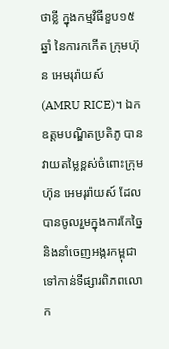ថាខ្លី ក្នុងកម្មវិធីខួប១៥ឆ្នាំ នៃការកកេីត ក្រុមហ៊ុន អេមរុរ៉ាយស៍ (AMRU RICE)។ ឯកឧត្តមបណ្ឌិតប្រតិភូ បានវាយតម្លៃខ្ពស់ចំពោះក្រុមហ៊ុន អេមរុរ៉ាយស៍ ដែលបានចូលរួមក្នុងការកែច្នៃ និងនាំចេញអង្ករកម្ពុជាទៅកាន់ទីផ្សារពិភពលោក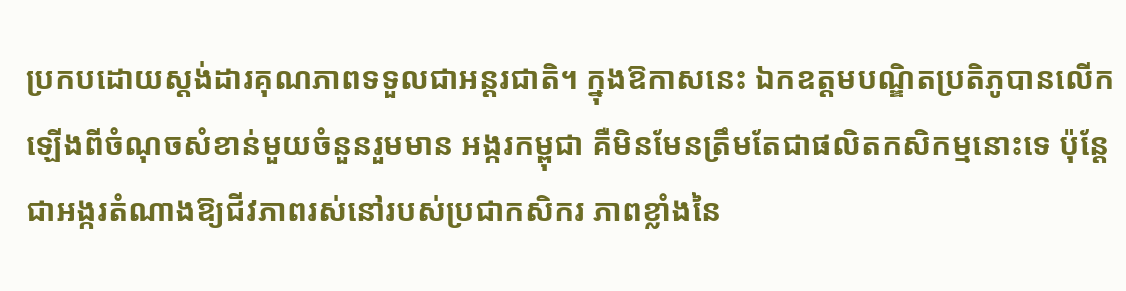ប្រកបដោយស្តង់ដារគុណភាពទទួលជាអន្តរជាតិ។ ក្នុងឱកាសនេះ ឯកឧត្ដមបណ្ឌិតប្រតិភូបានលេីកឡេីងពីចំណុចសំខាន់មួយចំនួនរួមមាន អង្ករកម្ពុជា គឺមិនមែនត្រឹមតែជាផលិតកសិកម្មនោះទេ ប៉ុន្តែជាអង្ករតំណាងឱ្យជីវភាពរស់នៅរបស់ប្រជាកសិករ ភាពខ្លាំងនៃ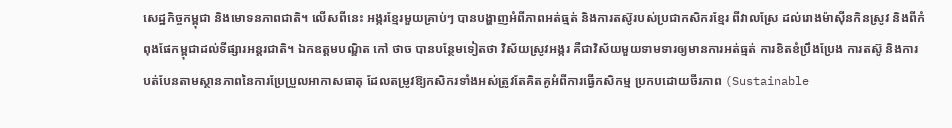សេដ្ឋកិច្ចកម្ពុជា និងមោទនភាពជាតិ។ លើសពីនេះ អង្ករខ្មែរមួយគ្រាប់ៗ បានបង្ហាញអំពីភាពអត់ធ្មត់ និងការតស៊ូរបស់ប្រជាកសិករខ្មែរ ពីវាលស្រែ ដល់រោងម៉ាស៊ីនកិនស្រូវ និងពីកំពុងផែកម្ពុជាដល់ទីផ្សារអន្តរជាតិ។ ឯកឧត្តមបណ្ឌិត កៅ ថាច បានបន្ថែមទៀតថា វិស័យស្រូវអង្ករ គឺជាវិស័យមួយទាមទារឲ្យមានការអត់ធ្មត់ ការខិតខំប្រឹងប្រែង ការតស៊ូ និងការបត់បែនតាមស្ថានភាពនៃការប្រែប្រួលអាកាសធាតុ ដែលតម្រូវឱ្យកសិករទាំងអស់ត្រូវតែគិតគូអំពីការធ្វេីកសិកម្ម ប្រកបដោយចីរភាព (Sustainable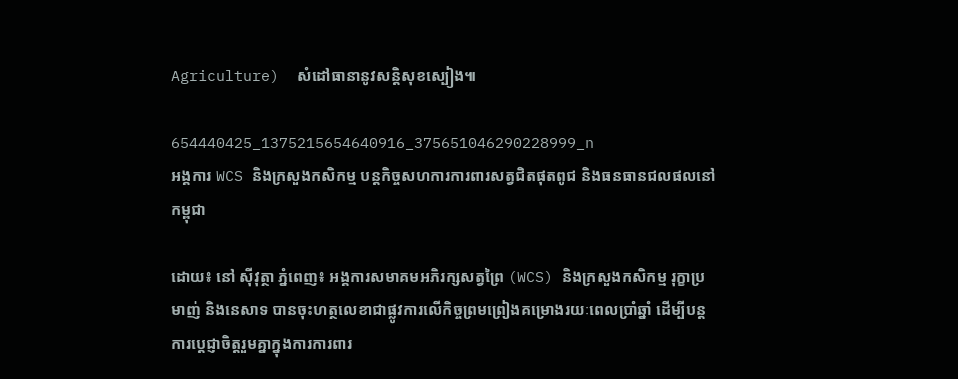Agriculture)  សំដៅធានានូវសន្តិសុខស្បៀង៕

654440425_1375215654640916_375651046290228999_n
អង្គការ WCS និងក្រសួងកសិកម្ម បន្តកិច្ចសហការការពារសត្វជិតផុតពូជ និងធនធានជលផលនៅកម្ពុជា

ដោយ៖ នៅ ស៊ីវុត្ថា ភ្នំពេញ៖ អង្គការសមាគមអភិរក្សសត្វព្រៃ (WCS) និងក្រសួងកសិកម្ម រុក្ខាប្រមាញ់ និងនេសាទ បានចុះហត្ថលេខាជាផ្លូវការលើកិច្ចព្រមព្រៀងគម្រោងរយៈពេលប្រាំឆ្នាំ ដើម្បីបន្តការប្តេជ្ញាចិត្តរួមគ្នាក្នុងការការពារ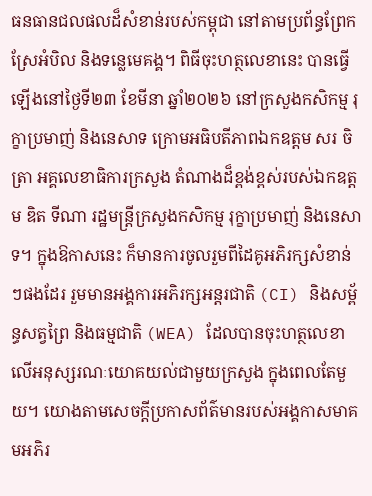ធនធានជលផលដ៏សំខាន់របស់កម្ពុជា នៅតាមប្រព័ន្ធព្រែកស្រែអំបិល និងទន្លេមេគង្គ។ ពិធីចុះហត្ថលេខានេះ បានធ្វើឡើងនៅថ្ងៃទី២៣ ខែមីនា ឆ្នាំ២០២៦ នៅក្រសួងកសិកម្ម រុក្ខាប្រមាញ់ និងនេសាទ ក្រោមអធិបតីភាពឯកឧត្តម សរ ចិត្រា អគ្គលេខាធិការក្រសួង តំណាងដ៏ខ្ពង់ខ្ពស់របស់ឯកឧត្តម ឌិត ទីណា រដ្ឋមន្ត្រីក្រសួងកសិកម្ម រុក្ខាប្រមាញ់ និងនេសាទ។ ក្នុងឱកាសនេះ ក៏មានការចូលរួមពីដៃគូអភិរក្សសំខាន់ៗផងដែរ រួមមានអង្គការអភិរក្សអន្តរជាតិ (CI) និងសម្ព័ន្ធសត្វព្រៃ និងធម្មជាតិ (WEA) ដែលបានចុះហត្ថលេខាលើអនុស្សរណៈយោគយល់ជាមួយក្រសួង ក្នុងពេលតែមួយ។ យោងតាមសេចក្តីប្រកាសព័ត៌មានរបស់អង្គកាសមាគមអភិរ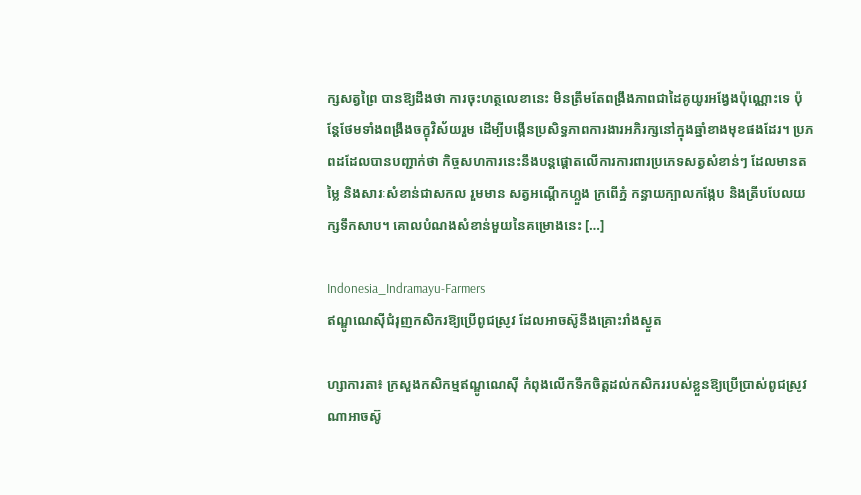ក្សសត្វព្រៃ បានឱ្យដឹងថា ការចុះហត្ថលេខានេះ មិនត្រឹមតែពង្រឹងភាពជាដៃគូយូរអង្វែងប៉ុណ្ណោះទេ ប៉ុន្តែថែមទាំងពង្រឹងចក្ខុវិស័យរួម ដើម្បីបង្កើនប្រសិទ្ធភាពការងារអភិរក្សនៅក្នុងឆ្នាំខាងមុខផងដែរ។ ប្រភពដដែលបានបញ្ជាក់ថា កិច្ចសហការនេះនឹងបន្តផ្តោតលើការការពារប្រភេទសត្វសំខាន់ៗ ដែលមានតម្លៃ និងសារៈសំខាន់ជាសកល រួមមាន សត្វអណ្តើកហ្លួង ក្រពើភ្នំ កន្ធាយក្បាលកង្កែប និងត្រីបបែលយក្សទឹកសាប។ គោលបំណងសំខាន់មួយនៃគម្រោងនេះ […]

Indonesia_Indramayu-Farmers
ឥណ្ឌូណេស៊ីជំរុញកសិករឱ្យប្រើពូជស្រូវ ដែលអាចស៊ូនឹងគ្រោះរាំងស្ងួត

ហ្សាការតា៖ ក្រសួងកសិកម្មឥណ្ឌូណេស៊ី កំពុងលើកទឹកចិត្តដល់កសិកររបស់ខ្លួនឱ្យប្រើប្រាស់ពូជស្រូវណាអាចស៊ូ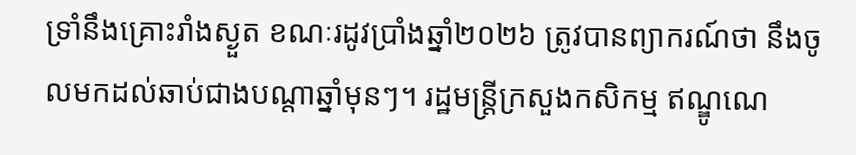ទ្រាំនឹងគ្រោះរាំងស្ងួត ខណៈរដូវប្រាំងឆ្នាំ២០២៦ ត្រូវបានព្យាករណ៍ថា នឹងចូលមកដល់ឆាប់ជាងបណ្តាឆ្នាំមុនៗ។ រដ្ឋមន្ត្រីក្រសួងកសិកម្ម ឥណ្ឌូណេ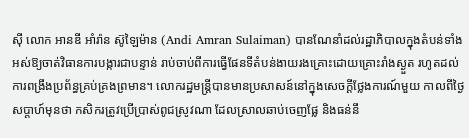ស៊ី លោក អានឌី អាំរ៉ាន ស៊ូឡៃម៉ាន (Andi Amran Sulaiman) បានណែនាំដល់រដ្ឋាភិបាលក្នុងតំបន់ទាំងអស់ឱ្យចាត់វិធានការបង្ការជាបន្ទាន់ រាប់ចាប់ពីការធ្វើផែនទីតំបន់ងាយរងគ្រោះដោយគ្រោះរាំងស្ងួត រហូតដល់ការពង្រឹងប្រព័ន្ធគ្រប់គ្រងព្រមាន។ លោករដ្ឋមន្ត្រីបានមានប្រសាសន៍នៅក្នុងសេចក្តីថ្លែងការណ៍មួយ កាលពីថ្ងៃសប្តាហ៍មុនថា កសិករត្រូវប្រើប្រាស់ពូជស្រូវណា ដែលស្រាលឆាប់ចេញផ្លែ និងធន់នឹ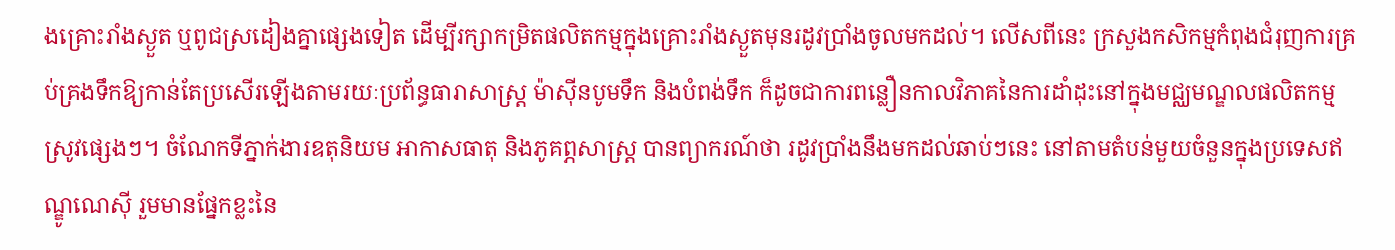ងគ្រោះរាំងស្ងួត ឬពូជស្រដៀងគ្នាផ្សេងទៀត ដើម្បីរក្សាកម្រិតផលិតកម្មក្នុងគ្រោះរាំងស្ងួតមុនរដូវប្រាំងចូលមកដល់។ លើសពីនេះ ក្រសួងកសិកម្មកំពុងជំរុញការគ្រប់គ្រងទឹកឱ្យកាន់តែប្រសើរឡើងតាមរយៈប្រព័ន្ធធារាសាស្ត្រ ម៉ាស៊ីនបូមទឹក និងបំពង់ទឹក ក៏ដូចជាការពន្លឿនកាលវិភាគនៃការដាំដុះនៅក្នុងមជ្ឈមណ្ឌលផលិតកម្មស្រូវផ្សេងៗ។ ចំណែកទីភ្នាក់ងារឧតុនិយម អាកាសធាតុ និងភូគព្ភសាស្ត្រ បានព្យាករណ៍ថា រដូវប្រាំងនឹងមកដល់ឆាប់ៗនេះ នៅតាមតំបន់មួយចំនួនក្នុងប្រទេសឥណ្ឌូណេស៊ី រួមមានផ្នែកខ្លះនៃ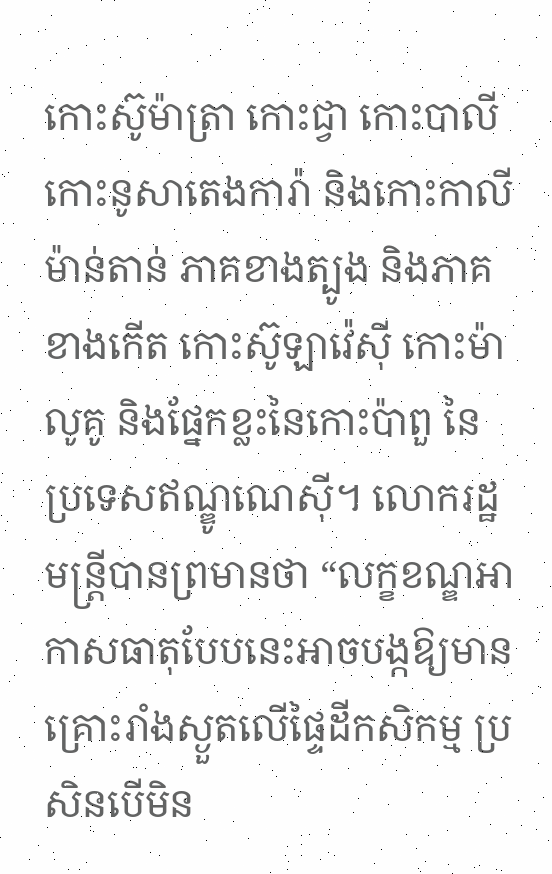កោះស៊ូម៉ាត្រា កោះជ្វា កោះបាលី កោះនូសាតេងការ៉ា និងកោះកាលីម៉ាន់តាន់ ភាគខាងត្បូង និងភាគខាងកើត កោះស៊ូឡាវ៉េស៊ី កោះម៉ាលូគូ និងផ្នែកខ្លះនៃកោះប៉ាពួ នៃប្រទេសឥណ្ឌូណេស៊ី។ លោករដ្ឋមន្ត្រីបានព្រមានថា “លក្ខខណ្ឌអាកាសធាតុបែបនេះអាចបង្កឱ្យមានគ្រោះរាំងស្ងួតលើផ្ទៃដីកសិកម្ម ប្រសិនបើមិន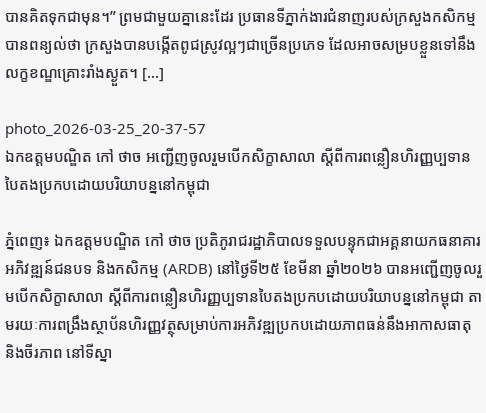បានគិតទុកជាមុន។” ព្រមជាមួយគ្នានេះដែរ ប្រធានទីភ្នាក់ងារជំនាញរបស់ក្រសួងកសិកម្ម បានពន្យល់ថា ក្រសួងបានបង្កើតពូជស្រូវល្អៗជាច្រើនប្រភេទ ដែលអាចសម្របខ្លួនទៅនឹងលក្ខខណ្ឌគ្រោះរាំងស្ងួត។ […]

photo_2026-03-25_20-37-57
ឯកឧត្តមបណ្ឌិត កៅ ថាច អញ្ជើញចូលរួមបើកសិក្ខាសាលា ស្តីពីការពន្លឿនហិរញ្ញប្បទានបៃតងប្រកបដោយបរិយាបន្ននៅកម្ពុជា

ភ្នំពេញ៖ ឯកឧត្តមបណ្ឌិត កៅ ថាច ប្រតិភូរាជរដ្ឋាភិបាលទទួលបន្ទុកជាអគ្គនាយកធនាគារអភិវឌ្ឍន៍ជនបទ និងកសិកម្ម (ARDB) នៅថ្ងៃទី២៥ ខែមីនា ឆ្នាំ២០២៦ បានអញ្ជើញចូលរួមបើកសិក្ខាសាលា ស្តីពីការពន្លឿនហិរញ្ញប្បទានបៃតងប្រកបដោយបរិយាបន្ននៅកម្ពុជា តាមរយៈការពង្រឹងស្ថាប័នហិរញ្ញវត្ថុសម្រាប់ការអភិវឌ្ឍប្រកបដោយភាពធន់នឹងអាកាសធាតុ និងចីរភាព នៅទីស្នា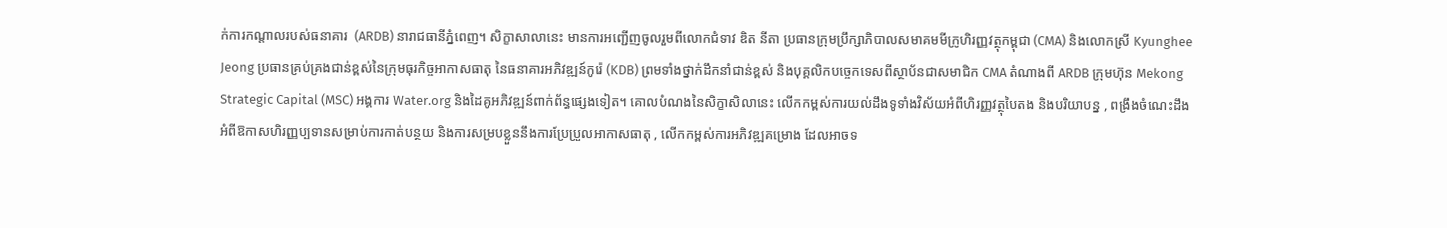ក់ការកណ្តាលរបស់ធនាគារ  (ARDB) នារាជធានីភ្នំពេញ។ សិក្ខាសាលានេះ មានការអញ្ជើញចូលរួមពីលោកជំទាវ ឌិត នីតា ប្រធានក្រុមប្រឹក្សាភិបាលសមាគមមីក្រូហិរញ្ញវត្ថុកម្ពុជា (CMA) និងលោកស្រី Kyunghee Jeong ប្រធានគ្រប់គ្រងជាន់ខ្ពស់នៃក្រុមធុរកិច្ចអាកាសធាតុ នៃធនាគារអភិវឌ្ឍន៍កូរ៉េ (KDB) ព្រមទាំងថ្នាក់ដឹកនាំជាន់ខ្ពស់ និងបុគ្គលិកបច្ចេកទេសពីស្ថាប័នជាសមាជិក CMA តំណាងពី ARDB ក្រុមហ៊ុន Mekong Strategic Capital (MSC) អង្គការ Water.org និងដៃគូអភិវឌ្ឍន៍ពាក់ព័ន្ធផ្សេងទៀត។ គោលបំណងនៃសិក្ខាសិលានេះ លើកកម្ពស់ការយល់ដឹងទូទាំងវិស័យអំពីហិរញ្ញវត្ថុបៃតង និងបរិយាបន្ន , ពង្រឹងចំណេះដឹងអំពីឱកាសហិរញ្ញប្បទានសម្រាប់ការកាត់បន្ថយ និងការសម្របខ្លួននឹងការប្រែប្រួលអាកាសធាតុ , លើកកម្ពស់ការអភិវឌ្ឍគម្រោង ដែលអាចទ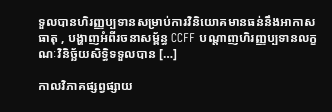ទួលបានហិរញ្ញប្បទានសម្រាប់ការវិនិយោគមានធន់នឹងអាកាសធាតុ , បង្ហាញអំពីរចនាសម្ព័ន្ធ CCFF បណ្តាញហិរញ្ញប្បទានលក្ខណៈវិនិច្ឆ័យសិទ្ធិទទួលបាន […]

កាលវិភាគផ្សព្វផ្សាយ